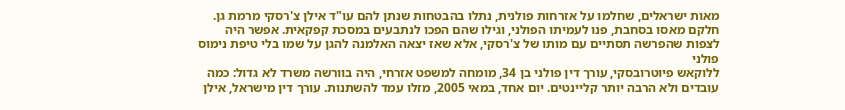מאות ישראלים, שחלמו על אזרחות פולנית, נתלו בהבטחות שנתן להם עו"ד אילן צ'רסקי מרמת גן. חלקם מאסו בסחבת, פנו לעמיתו הפולני, וגילו שהם הפכו לנתבעים במסכת קפקאית. אפשר היה לצפות שהפרשה תסתיים עם מותו של צ'רסקי, אלא שאז יצאה האלמנה להגן על שמו בלי טיפת נימוס פולני
ללוקאש פיוטרובסקי, עורך דין פולני בן 34, מומחה למשפט אזרחי, היה בוורשה משרד לא גדול: כמה עובדים ולא הרבה יותר קליינטים. יום אחד, במאי 2005, מזלו עמד להשתנות. עורך דין מישראל, אילן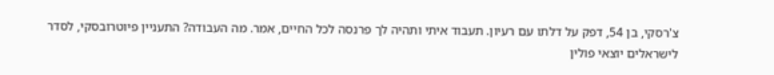צ'רסקי, בן 54, דפק על דלתו עם רעיון. תעבוד איתי ותהיה לך פרנסה לכל החיים, אמר. מה העבודה? התעניין פיוטרובסקי, לסדר לישראלים יוצאי פולין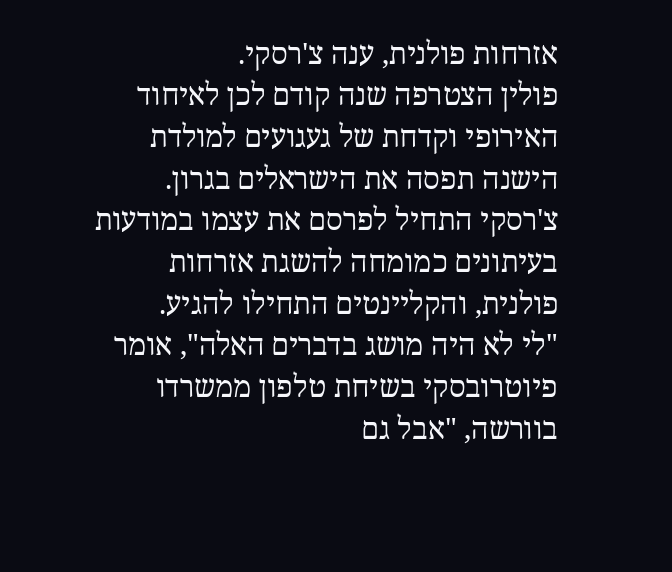אזרחות פולנית, ענה צ'רסקי.
פולין הצטרפה שנה קודם לכן לאיחוד האירופי וקדחת של געגועים למולדת הישנה תפסה את הישראלים בגרון. צ'רסקי התחיל לפרסם את עצמו במודעות בעיתונים כמומחה להשגת אזרחות פולנית, והקליינטים התחילו להגיע.
"לי לא היה מושג בדברים האלה", אומר פיוטרובסקי בשיחת טלפון ממשרדו בוורשה, "אבל גם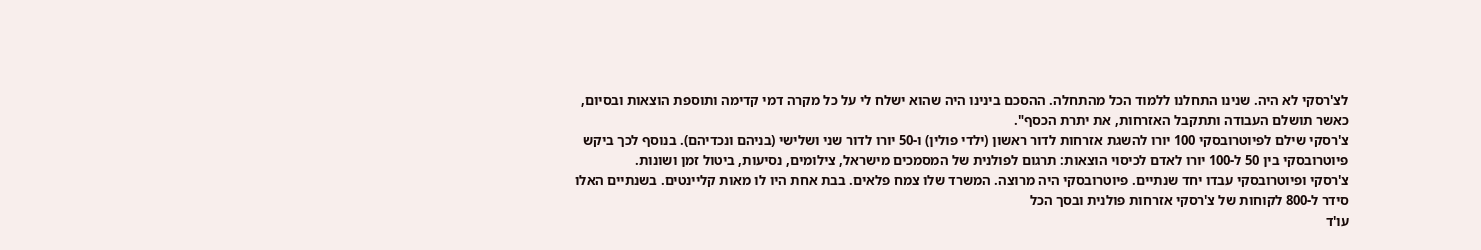לצ'רסקי לא היה. שנינו התחלנו ללמוד הכל מהתחלה. ההסכם בינינו היה שהוא ישלח לי על כל מקרה דמי קדימה ותוספת הוצאות ובסיום, כאשר תושלם העבודה ותתקבל האזרחות, את יתרת הכסף".
צ'רסקי שילם לפיוטרובסקי 100 יורו להשגת אזרחות לדור ראשון (ילדי פולין) ו-50 יורו לדור שני ושלישי (בניהם ונכדיהם). בנוסף לכך ביקש פיוטרובסקי בין 50 ל-100 יורו לאדם לכיסוי הוצאות: תרגום לפולנית של המסמכים מישראל, צילומים, נסיעות, ביטול זמן ושונות.
צ'רסקי ופיוטרובסקי עבדו יחד שנתיים. פיוטרובסקי היה מרוצה. המשרד שלו צמח פלאים. בבת אחת היו לו מאות קליינטים. בשנתיים האלו סידר ל-800 לקוחות של צ'רסקי אזרחות פולנית ובסך הכל
עו'ד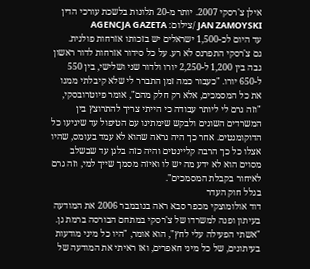אילן צ'רסקי 2007. יותר מ-20 תלונות בלשכת עורכי הדין JAN ZAMOYSKI /צילום: AGENCJA GAZETA
עד היום לכ-1,500 ישראלים יש בזכותו אזרחות פולנית.
גם צ'רסקי התפרנס לא רע. על כל סידור אזרחות לדור ראשון גבה בין 1,200 ל-2,250 יורו ולדור שני ושלישי, בין 550 ל-650 יורו. "כעבור כמה זמן התברר לי שלא קיבלתי ממנו את כל המסמכים, אלא רק חלק מהם", אומר פיוטרובסקי, "וזה גרם לי ליותר עבודה כי הייתי צריך להתרוצץ בין המשרדים השונים ולבקש שימתינו עם הטיפול עד שיגיעו כל הדוקומנטים. אחר כך היה נראה שהוא לא עמד בעומס, שהיו אצלו כל כך הרבה קליינטים והיה כזה בלגן עד שבשלב מסוים הוא לא ידע מה יש לו ואיזה מסמך שייך למי, וזה גרם לאיחור בקבלת המסמכים".
בגלל חוק העדר
דוד אולומוצקי מכפר סבא ראה בנובמבר 2006 את המודעה בעיתון ופנה למשרדו של צ'רסקי במתחם הבורסה ברמת גן. "אשתי הפעילה עלי לחץ", הוא אומר, "היו כל מיני מודעות בעיתונים, של כל מיני חאפרים, ואז ראיתי את המודעה של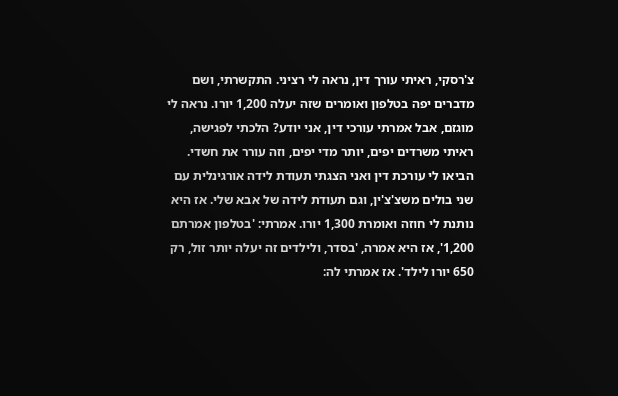צ'רסקי, ראיתי עורך דין, נראה לי רציני. התקשרתי, ושם מדברים יפה בטלפון ואומרים שזה יעלה 1,200 יורו. נראה לי מוגזם, אבל אמרתי עורכי דין, אני יודע? הלכתי לפגישה, ראיתי משרדים יפים, יותר מדי יפים, וזה עורר את חשדי. הביאו לי עורכת דין ואני הצגתי תעודת לידה אורגינלית עם שני בולים משצ'צ'ין, וגם תעודת לידה של אבא שלי. אז היא נותנת לי חוזה ואומרת 1,300 יורו. אמרתי: 'בטלפון אמרתם 1,200', אז היא אמרה, 'בסדר, ולילדים זה יעלה יותר זול, רק 650 יורו לילד'. אז אמרתי לה: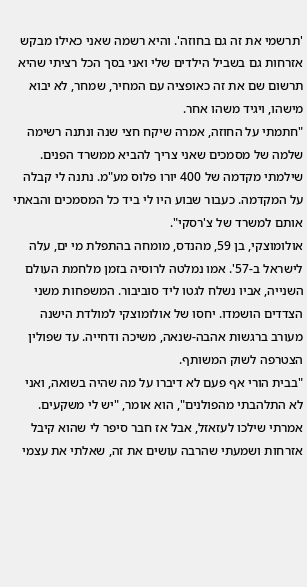'תרשמי את זה גם בחוזה'. והיא רשמה שאני כאילו מבקש אזרחות גם בשביל הילדים שלי ואני בסך הכל רציתי שהיא תרשום שם את זה כאופציה עם המחיר, שמחר, לא יבוא מישהו, ויגיד משהו אחר.
"חתמתי על החוזה, אמרה שיקח חצי שנה ונתנה רשימה שלמה של מסמכים שאני צריך להביא ממשרד הפנים. שילמתי מקדמה של 400 יורו פלוס מע"מ. נתנה לי קבלה על המקדמה. כעבור שבוע היו לי ביד כל המסמכים והבאתי אותם למשרד של צ'רסקי".
אולומוצקי, בן 59, מהנדס, מומחה בהתפלת מי ים, עלה לישראל ב-57'. אמו נמלטה לרוסיה בזמן מלחמת העולם השנייה, אביו נשלח לגטו ליד סוביבור. המשפחות משני הצדדים הושמדו. יחסו של אולומוצקי למולדת הישנה מעורב ברגשות אהבה-שנאה, משיכה ודחייה. עד שפולין הצטרפה לשוק המשותף.
"בבית הורי אף פעם לא דיברו על מה שהיה בשואה, ואני לא התלהבתי מהפולנים", הוא אומר, "יש לי משקעים. אמרתי שילכו לעזאזל, אבל אז חבר סיפר לי שהוא קיבל אזרחות ושמעתי שהרבה עושים את זה, שאלתי את עצמי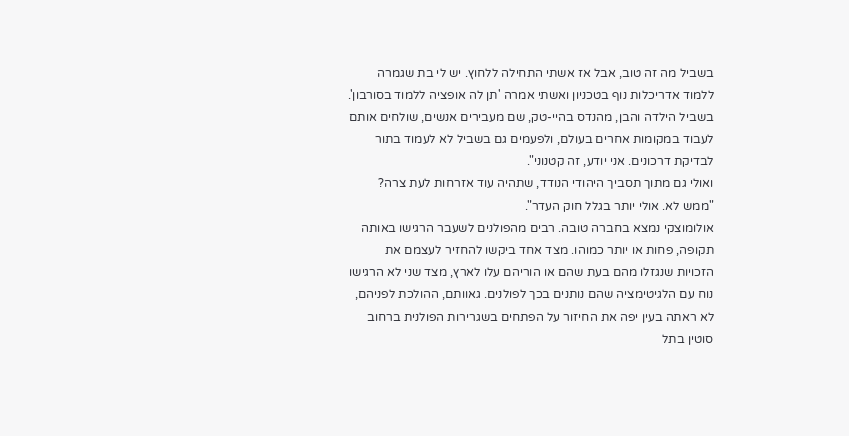בשביל מה זה טוב, אבל אז אשתי התחילה ללחוץ. יש לי בת שגמרה ללמוד אדריכלות נוף בטכניון ואשתי אמרה 'תן לה אופציה ללמוד בסורבון'. בשביל הילדה והבן, מהנדס בהיי-טק, שם מעבירים אנשים, שולחים אותם לעבוד במקומות אחרים בעולם, ולפעמים גם בשביל לא לעמוד בתור לבדיקת דרכונים. אני יודע, זה קטנוני".
ואולי גם מתוך תסביך היהודי הנודד, שתהיה עוד אזרחות לעת צרה?
"ממש לא. אולי יותר בגלל חוק העדר".
אולומוצקי נמצא בחברה טובה. רבים מהפולנים לשעבר הרגישו באותה תקופה, פחות או יותר כמוהו. מצד אחד ביקשו להחזיר לעצמם את הזכויות שנגזלו מהם בעת שהם או הוריהם עלו לארץ, מצד שני לא הרגישו נוח עם הלגיטימציה שהם נותנים בכך לפולנים. גאוותם, ההולכת לפניהם, לא ראתה בעין יפה את החיזור על הפתחים בשגרירות הפולנית ברחוב סוטין בתל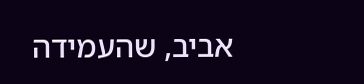אביב, שהעמידה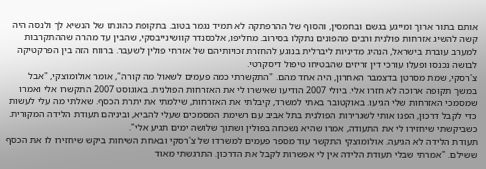אותם בתור ארוך ומייגע בגשם ובחמסין, והסוף של ההרפתקה לא תמיד נגמר בטוב. בתקופת כהונתו של הנשיא לך ולנסה היה קשה להשיג אזרחות פולנית ורבים מהפונים נתקלו בסירוב. מחליפו, אלכסנדר קוושינייבסקי, שהבין עד מהרה שההתקרבות למערב עוברת בישראל, הנהיג מדיניות ליברלית בנוגע להחזרת זכויותיהם של אזרחי פולין לשעבר. ברווח הזה בין הפרקטיקה לבושה נכנסו ופעלו עורכי דין זריזים שהבטיחו טיפול דיסקרטי.
צ'רסקי, שמת מסרטן בדצמבר האחרון, היה אחד מהם. "התקשרתי כמה פעמים לשאול מה קורה", אומר אולומוצקי, "אבל במשך תקופה ארוכה לא חזרו אלי. ביולי 2007 הודיעו שאישרו לי את האזרחות הפולנית. באוגוסט 2007 התקשרו אלי ואמרו שמסמכי האזרחות שלי הגיעו. באוקטובר באתי למשרד, קיבלתי את האזרחות, שילמתי את יתרת הכסף. שאלתי מה עלי לעשות כדי לקבל דרכון, הפנו אותי לשגרירות הפולנית בתל אביב עם רשימת המסמכים שעלי להביא, וביניהם תעודת הלידה המקורית. כשביקשתי שיחזירו לי את התעודה, אמרו שהיא נשכחה בפולין ושתוך שלושה ימים תגיע אלי".
תעודת הלידה לא הגיעה. אולומוצקי התקשר עוד מספר פעמים למשרדו של צ'רסקי ובאחת השיחות ביקש שיחזירו לו את הכסף ששילם. "אמרתי שבלי תעודת הלידה אין לי אפשרות לקבל את הדרכון. התרגשתי מאוד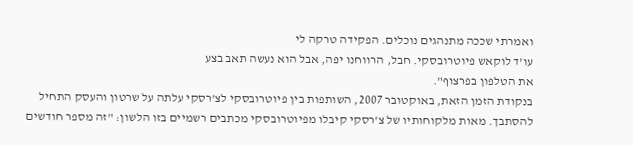ואמרתי שככה מתנהגים נוכלים. הפקידה טרקה לי
עו'ד לוקאש פיוטרובסקי. חבל, הרווחנו יפה, אבל הוא נעשה תאב בצע
את הטלפון בפרצוף".
בנקודת הזמן הזאת, באוקטובר 2007, השותפות בין פיוטרובסקי לצ'רסקי עלתה על שרטון והעסק התחיל להסתבך. מאות מלקוחותיו של צ'רסקי קיבלו מפיוטרובסקי מכתבים רשמיים בזו הלשון: "זה מספר חודשים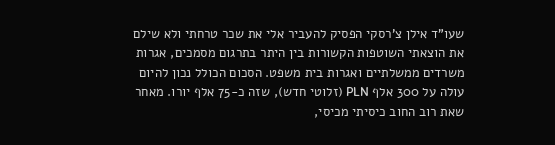שעו"ד אילן צ'רסקי הפסיק להעביר אלי את שכר טרחתי ולא שילם את הוצאתי השוטפות הקשורות בין היתר בתרגום מסמכים, אגרות משרדים ממשלתיים ואגרות בית משפט. הסכום הכולל נכון להיום עולה על 300 אלף PLN (זלוטי חדש), שזה כ-75 אלף יורו. מאחר שאת רוב החוב כיסיתי מכיסי,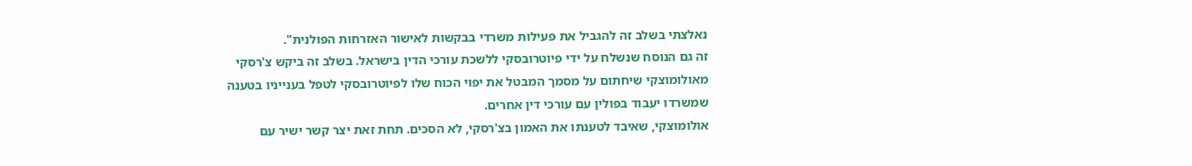נאלצתי בשלב זה להגביל את פעילות משרדי בבקשות לאישור האזרחות הפולנית".
זה גם הנוסח שנשלח על ידי פיוטרובסקי ללשכת עורכי הדין בישראל. בשלב זה ביקש צ'רסקי מאולומוצקי שיחתום על מסמך המבטל את יפוי הכוח שלו לפיוטרובסקי לטפל בענייניו בטענה שמשרדו יעבוד בפולין עם עורכי דין אחרים.
אולומוצקי, שאיבד לטענתו את האמון בצ'רסקי, לא הסכים. תחת זאת יצר קשר ישיר עם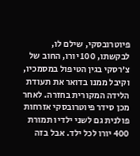פיוטרובסקי, שילם לו, לבקשתו, 100 יורו, החוב של צ'רסקי בגין הטיפול במסמכיו, וקיבל ממנו בדואר את תעודת הלידה המקורית בחזרה. לאחר מכן סידר פיוטרובסקי אזרחות פולנית גם לשני ילדיו תמורת 400 יורו לכל ילד. אבל בזה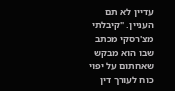עדיין לא תם העניין. "קיבלתי מצ'רסקי מכתב שבו הוא מבקש שאחתום על יפוי כוח לעורך דין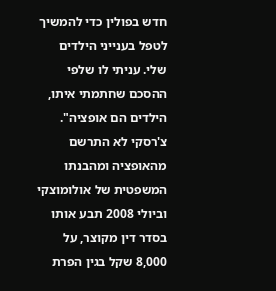חדש בפולין כדי להמשיך לטפל בענייני הילדים שלי. עניתי לו שלפי ההסכם שחתמתי איתו, הילדים הם אופציה".
צ'רסקי לא התרשם מהאופציה ומהבנתו המשפטית של אולומוצקי וביולי 2008 תבע אותו בסדר דין מקוצר, על 8,000 שקל בגין הפרת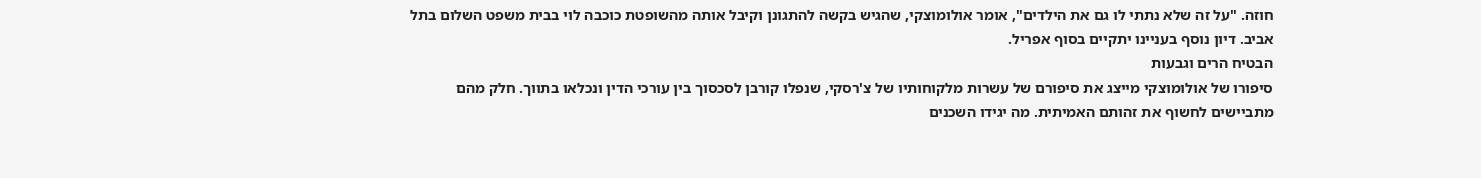חוזה. "על זה שלא נתתי לו גם את הילדים", אומר אולומוצקי, שהגיש בקשה להתגונן וקיבל אותה מהשופטת כוכבה לוי בבית משפט השלום בתל אביב. דיון נוסף בעניינו יתקיים בסוף אפריל.
הבטיח הרים וגבעות
סיפורו של אולומוצקי מייצג את סיפורם של עשרות מלקוחותיו של צ'רסקי, שנפלו קורבן לסכסוך בין עורכי הדין ונכלאו בתווך. חלק מהם מתביישים לחשוף את זהותם האמיתית. מה יגידו השכנים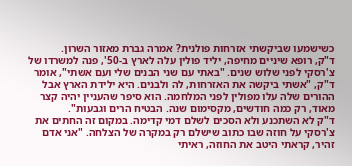כשישמעו שביקשתי אזרחות פולנית? אמרה גברת מאזור השרון.
ד"ק, רופא שיניים מחיפה, יליד פולין עלה לארץ ב-50', פנה למשרדו של צ'רסקי לפני שלוש שנים. "באתי עם שני הבנים שלי ועם אשתי", אומר ד"ק, "אשתי ביקשה את האזרחות, לה ולבנים. היא ילידת הארץ אבל ההורים שלה עלו מפולין לפני המלחמה. הוא סיפר שהעניין יהיה קצר מאוד, רק כמה חודשים, מקסימום שנה. הבטיח הרים וגבעות".
ד"ק לא השתכנע ולא הסכים לשלם דמי קדימה. במקום זה החתים את צ'רסקי על חוזה שבו כתוב שישלם רק במקרה של הצלחה. "אני אדם זהיר, קראתי היטב את החוזה, ראיתי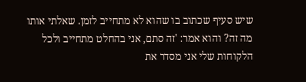שיש סעיף שכתוב בו שהוא לא מתחייב לזמן. שאלתי אותו מה זה? והוא אמר: 'זה סתם, אני בהחלט מתחייב ולכל הלקוחות שלי אני מסדר את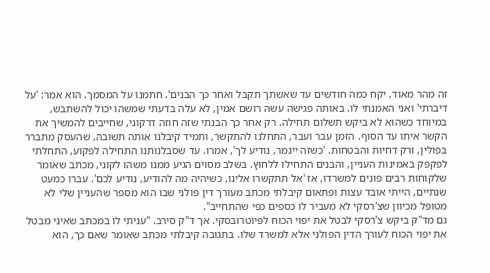זה מהר מאוד, יקח כמה חודשים עד שאשתך תקבל ואחר כך הבנים'. חתמנו על המסמך. הוא אמר: 'על דיברתי' ואני האמנתי לו. באותה פגישה עשה רושם אמין, לא עלה בדעתי שמשהו יכול להשתבש, במיוחד כשהוא לא ביקש תשלום תחילה. רק אחר כך הבנתי שזה חוזה דרקוני, שחייבים להמשיך את הקשר איתו עד הסוף. הזמן עבר ועבר, התחלנו להתקשר, ותמיד קיבלנו אותה תשובה, שהעסק מתברר בפולין, ורק דחיות והבטחות. 'כשזה ייגמר, נודיע לך', אמרו. עד שסבלנותנו התחילה לפקוע, התחלתי לפקפק באמינות העניין, והבנים התחילו ללחוץ. בשלב מסוים הגיע ממנו משהו לקוני, מכתב שאומר שלקוחות רבים פונים למשרדו, אז 'אל תתקשרו אלינו, כשיהיה מה להודיע, נודיע לכם'. עברו כמעט שנתיים, הייתי אובד עצות ופתאום קיבלתי מכתב מעורך דין פולני שבו הוא מספר שהעניין שלי לא מטופל מכיוון שצ'רסקי לא מעביר לו כספים כפי שהתחייב".
גם מד"ק ביקש צ'רסקי לבטל את יפוי הכוח לפיוטרובסקי. אך ד"ק סירב. "עניתי לו במכתב שאיני מבטל את יפוי הכוח לעורך הדין הפולני אלא למשרד שלו. בתגובה קיבלתי מכתב שאומר שאם כך, הוא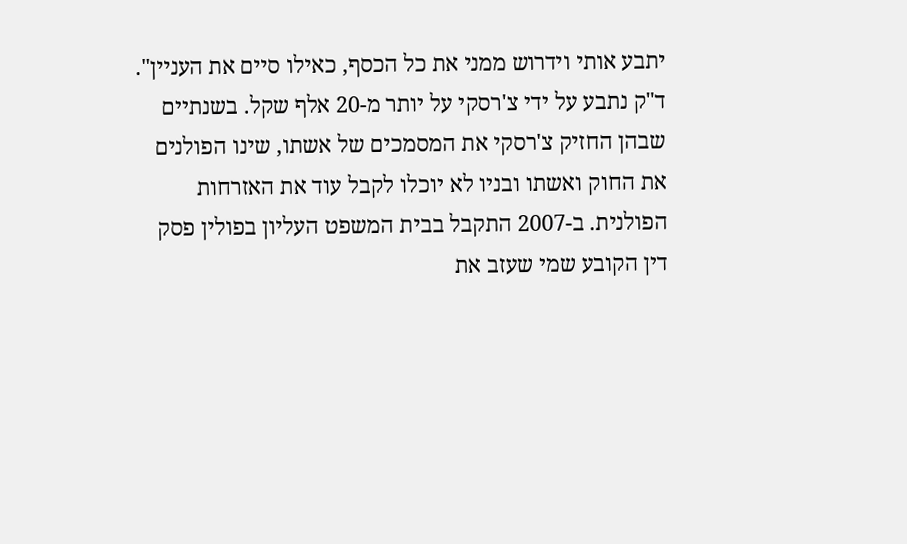יתבע אותי וידרוש ממני את כל הכסף, כאילו סיים את העניין".
ד"ק נתבע על ידי צ'רסקי על יותר מ-20 אלף שקל. בשנתיים שבהן החזיק צ'רסקי את המסמכים של אשתו, שינו הפולנים את החוק ואשתו ובניו לא יוכלו לקבל עוד את האזרחות הפולנית. ב-2007 התקבל בבית המשפט העליון בפולין פסק דין הקובע שמי שעזב את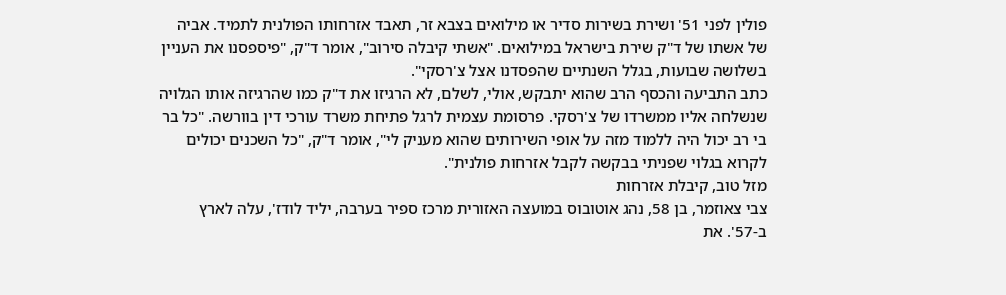פולין לפני 51' ושירת בשירות סדיר או מילואים בצבא זר, תאבד אזרחותו הפולנית לתמיד. אביה של אשתו של ד"ק שירת בישראל במילואים. "אשתי קיבלה סירוב", אומר ד"ק, "פיספסנו את העניין בשלושה שבועות, בגלל השנתיים שהפסדנו אצל צ'רסקי".
כתב התביעה והכסף הרב שהוא יתבקש, אולי, לשלם, לא הרגיזו את ד"ק כמו שהרגיזה אותו הגלויה שנשלחה אליו ממשרדו של צ'רסקי. פרסומת עצמית לרגל פתיחת משרד עורכי דין בוורשה. "כל בר בי רב יכול היה ללמוד מזה על אופי השירותים שהוא מעניק לי", אומר ד"ק, "כל השכנים יכולים לקרוא בגלוי שפניתי בבקשה לקבל אזרחות פולנית".
מזל טוב, קיבלת אזרחות
צבי צאוזמר, בן 58, נהג אוטובוס במועצה האזורית מרכז ספיר בערבה, יליד לודז', עלה לארץ ב-57'. את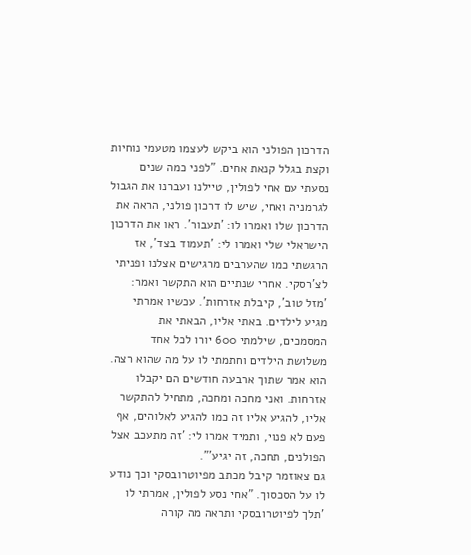הדרכון הפולני הוא ביקש לעצמו מטעמי נוחיות וקצת בגלל קנאת אחים. "לפני כמה שנים נסעתי עם אחי לפולין, טיילנו ועברנו את הגבול לגרמניה ואחי, שיש לו דרכון פולני, הראה את הדרכון שלו ואמרו לו: 'תעבור'. ראו את הדרכון הישראלי שלי ואמרו לי: 'תעמוד בצד', אז הרגשתי כמו שהערבים מרגישים אצלנו ופניתי לצ'רסקי. אחרי שנתיים הוא התקשר ואמר: 'מזל טוב', קיבלת אזרחות'. עכשיו אמרתי מגיע לילדים. באתי אליו, הבאתי את המסמכים, שילמתי 600 יורו לכל אחד משלושת הילדים וחתמתי לו על מה שהוא רצה. הוא אמר שתוך ארבעה חודשים הם יקבלו אזרחות. ואני מחכה ומחכה, מתחיל להתקשר אליו, להגיע אליו זה כמו להגיע לאלוהים, אף פעם לא פנוי, ותמיד אמרו לי: 'זה מתעכב אצל הפולנים, תחכה, זה יגיע'".
גם צאוזמר קיבל מכתב מפיוטרובסקי וכך נודע לו על הסכסוך. "אחי נסע לפולין, אמרתי לו 'תלך לפיוטרובסקי ותראה מה קורה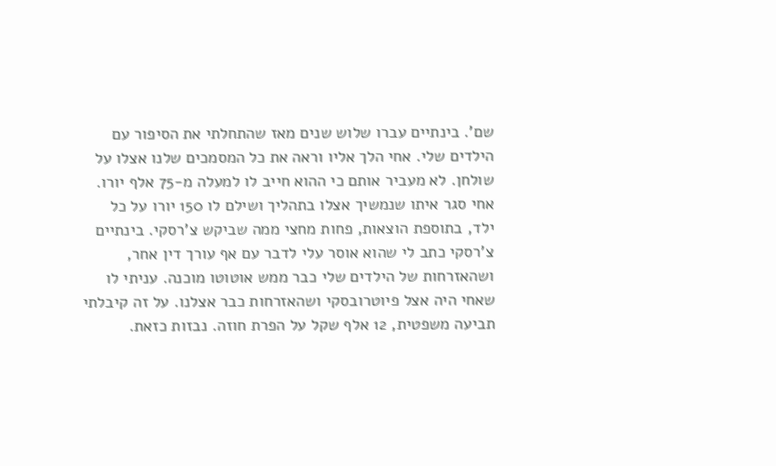שם'. בינתיים עברו שלוש שנים מאז שהתחלתי את הסיפור עם הילדים שלי. אחי הלך אליו וראה את כל המסמכים שלנו אצלו על שולחן. לא מעביר אותם כי ההוא חייב לו למעלה מ-75 אלף יורו. אחי סגר איתו שנמשיך אצלו בתהליך ושילם לו 150 יורו על כל ילד, בתוספת הוצאות, פחות מחצי ממה שביקש צ'רסקי. בינתיים צ'רסקי כתב לי שהוא אוסר עלי לדבר עם אף עורך דין אחר, ושהאזרחות של הילדים שלי כבר ממש אוטוטו מוכנה. עניתי לו שאחי היה אצל פיוטרובסקי ושהאזרחות כבר אצלנו. על זה קיבלתי תביעה משפטית, 12 אלף שקל על הפרת חוזה. נבזות כזאת.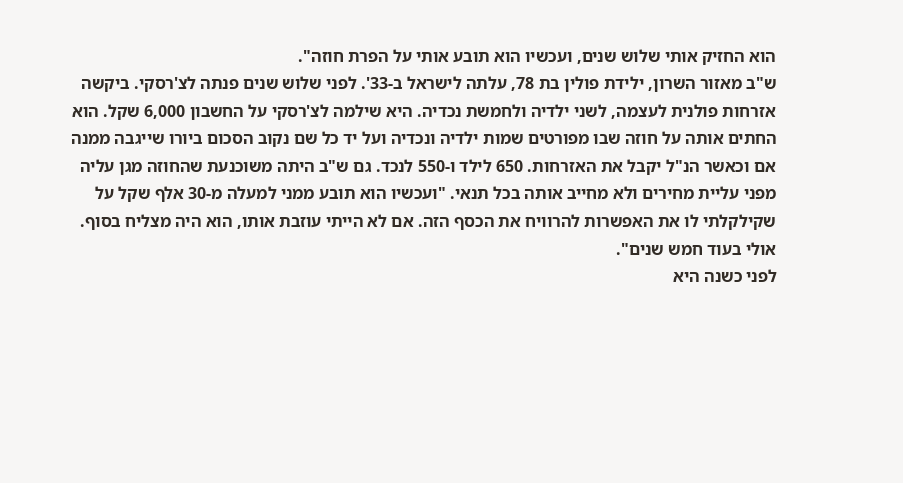הוא החזיק אותי שלוש שנים, ועכשיו הוא תובע אותי על הפרת חוזה".
ש"ב מאזור השרון, ילידת פולין בת 78, עלתה לישראל ב-33'. לפני שלוש שנים פנתה לצ'רסקי. ביקשה אזרחות פולנית לעצמה, לשני ילדיה ולחמשת נכדיה. היא שילמה לצ'רסקי על החשבון 6,000 שקל. הוא החתים אותה על חוזה שבו מפורטים שמות ילדיה ונכדיה ועל יד כל שם נקוב הסכום ביורו שייגבה ממנה אם וכאשר הנ"ל יקבל את האזרחות. 650 לילד ו-550 לנכד. גם ש"ב היתה משוכנעת שהחוזה מגן עליה מפני עליית מחירים ולא מחייב אותה בכל תנאי. "ועכשיו הוא תובע ממני למעלה מ-30 אלף שקל על שקילקלתי לו את האפשרות להרוויח את הכסף הזה. אם לא הייתי עוזבת אותו, הוא היה מצליח בסוף. אולי בעוד חמש שנים".
לפני כשנה היא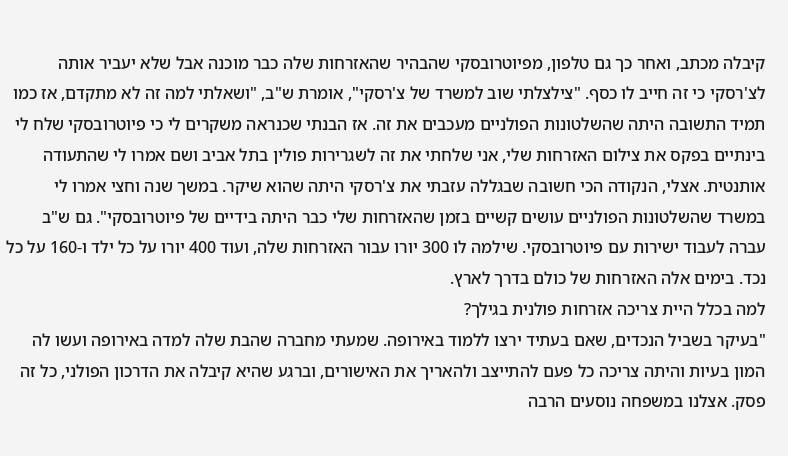קיבלה מכתב, ואחר כך גם טלפון, מפיוטרובסקי שהבהיר שהאזרחות שלה כבר מוכנה אבל שלא יעביר אותה לצ'רסקי כי זה חייב לו כסף. "צילצלתי שוב למשרד של צ'רסקי", אומרת ש"ב, "ושאלתי למה זה לא מתקדם, אז כמו תמיד התשובה היתה שהשלטונות הפולניים מעכבים את זה. אז הבנתי שכנראה משקרים לי כי פיוטרובסקי שלח לי בינתיים בפקס את צילום האזרחות שלי, אני שלחתי את זה לשגרירות פולין בתל אביב ושם אמרו לי שהתעודה אותנטית. אצלי, הנקודה הכי חשובה שבגללה עזבתי את צ'רסקי היתה שהוא שיקר. במשך שנה וחצי אמרו לי במשרד שהשלטונות הפולניים עושים קשיים בזמן שהאזרחות שלי כבר היתה בידיים של פיוטרובסקי". גם ש"ב עברה לעבוד ישירות עם פיוטרובסקי. שילמה לו 300 יורו עבור האזרחות שלה, ועוד 400 יורו על כל ילד ו-160 על כל נכד. בימים אלה האזרחות של כולם בדרך לארץ.
למה בכלל היית צריכה אזרחות פולנית בגילך?
"בעיקר בשביל הנכדים, שאם בעתיד ירצו ללמוד באירופה. שמעתי מחברה שהבת שלה למדה באירופה ועשו לה המון בעיות והיתה צריכה כל פעם להתייצב ולהאריך את האישורים, וברגע שהיא קיבלה את הדרכון הפולני, כל זה פסק. אצלנו במשפחה נוסעים הרבה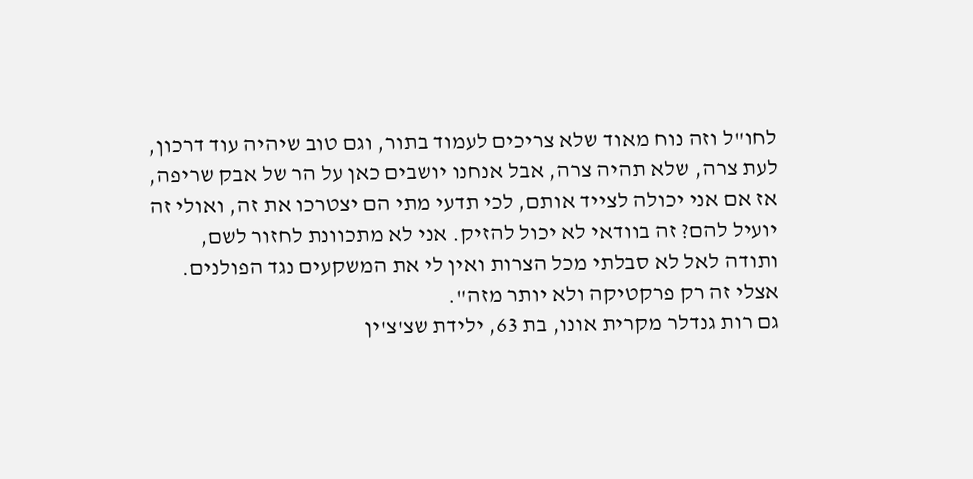לחו"ל וזה נוח מאוד שלא צריכים לעמוד בתור, וגם טוב שיהיה עוד דרכון, לעת צרה, שלא תהיה צרה, אבל אנחנו יושבים כאן על הר של אבק שריפה, אז אם אני יכולה לצייד אותם, לכי תדעי מתי הם יצטרכו את זה, ואולי זה יועיל להם? זה בוודאי לא יכול להזיק. אני לא מתכוונת לחזור לשם, ותודה לאל לא סבלתי מכל הצרות ואין לי את המשקעים נגד הפולנים. אצלי זה רק פרקטיקה ולא יותר מזה".
גם רות גנדלר מקרית אונו, בת 63, ילידת שצ'צ'ין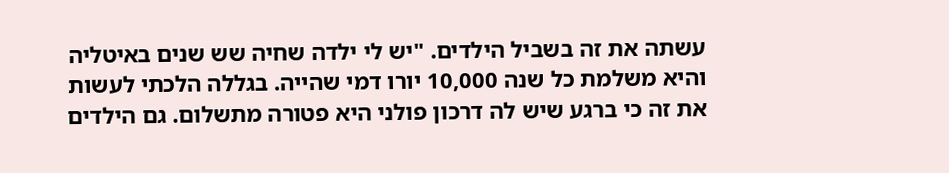עשתה את זה בשביל הילדים. "יש לי ילדה שחיה שש שנים באיטליה והיא משלמת כל שנה 10,000 יורו דמי שהייה. בגללה הלכתי לעשות את זה כי ברגע שיש לה דרכון פולני היא פטורה מתשלום. גם הילדים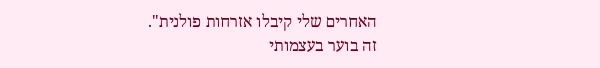האחרים שלי קיבלו אזרחות פולנית".
זה בוער בעצמותי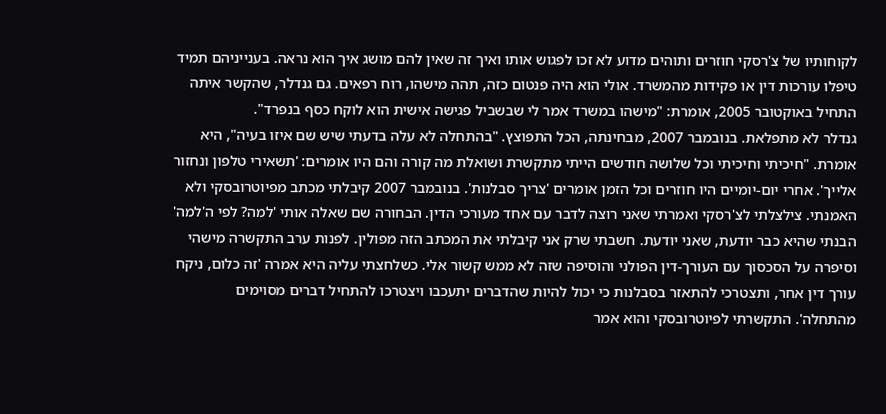לקוחותיו של צ'רסקי חוזרים ותוהים מדוע לא זכו לפגוש אותו ואיך זה שאין להם מושג איך הוא נראה. בענייניהם תמיד טיפלו עורכות דין או פקידות מהמשרד. אולי הוא היה פנטום כזה, תהה מישהו, רוח רפאים. גם גנדלר, שהקשר איתה התחיל באוקטובר 2005, אומרת: "מישהו במשרד אמר לי שבשביל פגישה אישית הוא לוקח כסף בנפרד".
גנדלר לא מתפלאת. בנובמבר 2007, מבחינתה, הכל התפוצץ. "בהתחלה לא עלה בדעתי שיש שם איזו בעיה", היא אומרת. "חיכיתי וחיכיתי וכל שלושה חודשים הייתי מתקשרת ושואלת מה קורה והם היו אומרים: 'תשאירי טלפון ונחזור אלייך'. אחרי יום-יומיים היו חוזרים וכל הזמן אומרים 'צריך סבלנות'. בנובמבר 2007 קיבלתי מכתב מפיוטרובסקי ולא האמנתי. צילצלתי לצ'רסקי ואמרתי שאני רוצה לדבר עם אחד מעורכי הדין. הבחורה שם שאלה אותי 'למה? לפי ה'למה' הבנתי שהיא כבר יודעת, שאני יודעת. חשבתי שרק אני קיבלתי את המכתב הזה מפולין. לפנות ערב התקשרה מישהי וסיפרה על הסכסוך עם העורך-דין הפולני והוסיפה שזה לא ממש קשור אלי. כשלחצתי עליה היא אמרה 'זה כלום, ניקח עורך דין אחר, ותצטרכי להתאזר בסבלנות כי יכול להיות שהדברים יתעכבו ויצטרכו להתחיל דברים מסוימים מהתחלה'. התקשרתי לפיוטרובסקי והוא אמר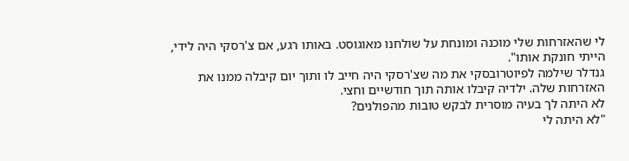לי שהאזרחות שלי מוכנה ומונחת על שולחנו מאוגוסט. באותו רגע, אם צ'רסקי היה לידי, הייתי חונקת אותו".
גנדלר שילמה לפיוטרובסקי את מה שצ'רסקי היה חייב לו ותוך יום קיבלה ממנו את האזרחות שלה. ילדיה קיבלו אותה תוך חודשיים וחצי.
לא היתה לך בעיה מוסרית לבקש טובות מהפולנים?
"לא היתה לי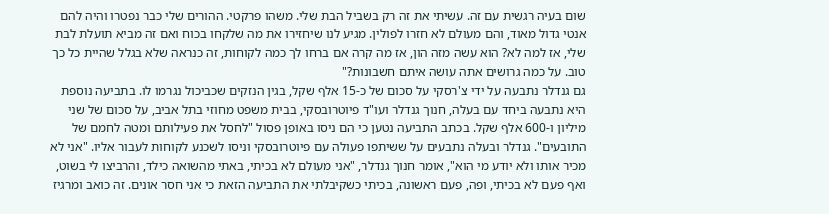שום בעיה רגשית עם זה. עשיתי את זה רק בשביל הבת שלי. משהו פרקטי. ההורים שלי כבר נפטרו והיה להם אנטי גדול מאוד, והם מעולם לא חזרו לפולין. מגיע לנו שיחזירו את מה שלקחו בכוח ואם זה מביא תועלת לבת שלי, אז למה לא? הוא עשה מזה הון, אז מה קרה אם ברחו לך כמה לקוחות, זה כנראה שלא בגלל שהיית כל כך טוב. על כמה גרושים אתה עושה איתם חשבונות?"
גם גנדלר נתבעה על ידי צ'רסקי על סכום של כ-15 אלף שקל, בגין הנזקים שכביכול נגרמו לו. בתביעה נוספת היא נתבעה ביחד עם בעלה, חנוך גנדלר ועו"ד פיוטרובסקי, בבית משפט מחוזי בתל אביב, על סכום של שני מיליון ו-600 אלף שקל. בכתב התביעה נטען כי הם ניסו באופן פסול "לחסל את פעילותם ומטה לחמם של התובעים". גנדלר ובעלה נתבעים על ששיתפו פעולה עם פיוטרובסקי וניסו לשכנע לקוחות לעבור אליו. "אני לא מכיר אותו ולא יודע מי הוא", אומר חנוך גנדלר, "אני מעולם לא בכיתי, באתי מהשואה כילד, והרביצו לי בשוט, ואף פעם לא בכיתי, ופה, פעם ראשונה, בכיתי כשקיבלתי את התביעה הזאת כי אני חסר אונים. זה כואב ומרגיז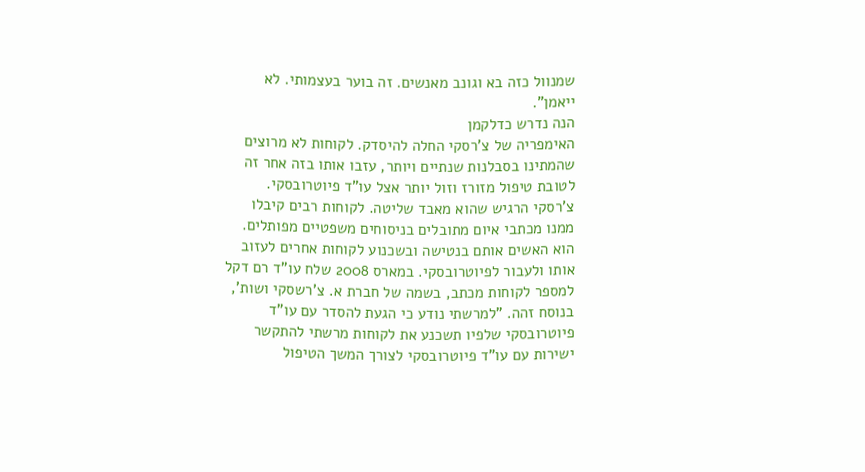שמנוול כזה בא וגונב מאנשים. זה בוער בעצמותי. לא ייאמן".
הנה נדרש כדלקמן
האימפריה של צ'רסקי החלה להיסדק. לקוחות לא מרוצים שהמתינו בסבלנות שנתיים ויותר, עזבו אותו בזה אחר זה לטובת טיפול מזורז וזול יותר אצל עו"ד פיוטרובסקי. צ'רסקי הרגיש שהוא מאבד שליטה. לקוחות רבים קיבלו ממנו מכתבי איום מתובלים בניסוחים משפטיים מפותלים. הוא האשים אותם בנטישה ובשכנוע לקוחות אחרים לעזוב אותו ולעבור לפיוטרובסקי. במארס 2008 שלח עו"ד רם דקל למספר לקוחות מכתב, בשמה של חברת א. צ'רשסקי ושות', בנוסח זהה. "למרשתי נודע כי הגעת להסדר עם עו"ד פיוטרובסקי שלפיו תשכנע את לקוחות מרשתי להתקשר ישירות עם עו"ד פיוטרובסקי לצורך המשך הטיפול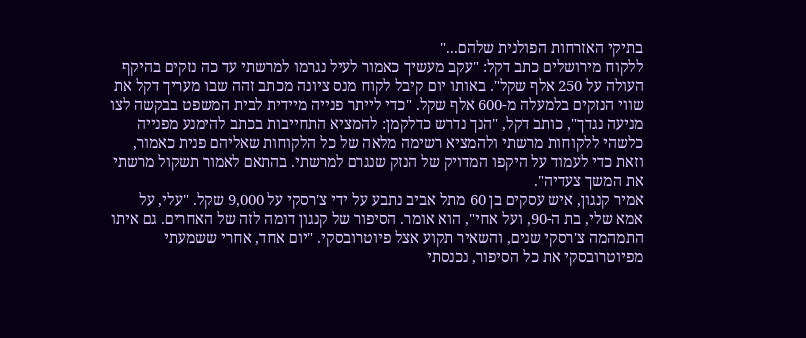בתיקי האזרחות הפולנית שלהם..."
ללקוח מירושלים כתב דקל: "עקב מעשיך כאמור לעיל נגרמו למרשתי עד כה נזקים בהיקף העולה על 250 אלף שקל". באותו יום קיבל לקוח מנס ציונה מכתב זהה שבו מעריך דקל את שווי הנזקים בלמעלה מ-600 אלף שקל. "כדי לייתר פנייה מיידית לבית המשפט בבקשה לצו מניעה נגדך", כותב דקל, "הנך נדרש כדלקמן: להמציא התחייבות בכתב להימנע מפנייה כלשהי ללקוחות מרשתי ולהמציא רשימה מלאה של כל הלקוחות שאליהם פנית כאמור, וזאת כדי לעמוד על היקפו המדויק של הנזק שנגרם למרשתי. בהתאם לאמור תשקול מרשתי את המשך צעדיה".
אמיר קנגון, איש עסקים בן 60 מתל אביב נתבע על ידי צ'רסקי על 9,000 שקל. "עלי, על אמא שלי, בת ה-90, ועל אחי", הוא אומר. הסיפור של קנגון דומה לזה של האחרים. גם איתו התמהמה צ'רסקי שנים, והשאיר תקוע אצל פיוטרובסקי. "יום אחד, אחרי ששמעתי מפיוטרובסקי את כל הסיפור, נכנסתי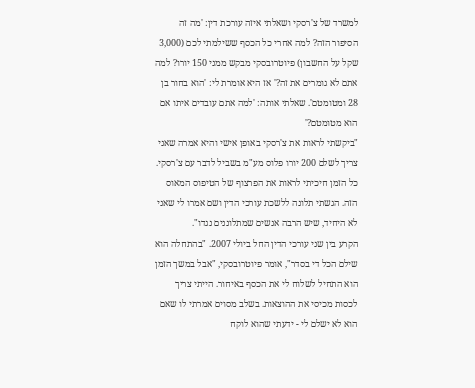למשרד של צ'רסקי ושאלתי איזה עורכת דין: 'מה זה הסיפור הזה? למה אחרי כל הכסף ששילמתי לכם (3,000 שקל על החשבון) פיוטרובסקי מבקש ממני 150 יורו? למה אתם לא גומרים את זה?' אז היא אומרת לי: 'הוא בחור בן 28 ומטומטם'. שאלתי אותה: 'למה אתם עובדים איתו אם הוא מטומטם?'
"ביקשתי לראות את צ'רסקי באופן אישי והיא אמרה שאני צריך לשלם 200 יורו פלוס מע"מ בשביל לדבר עם צ'רסקי. כל הזמן חיכיתי לראות את הפרצוף של הטיפוס המאוס הזה. הגשתי תלונה ללשכת עורכי הדין ושם אמרו לי שאני לא היחיד, שיש הרבה אנשים שמתלוננים נגדו".
הקרע בין שני עורכי הדין החל ביולי 2007. "בהתחלה הוא שילם הכל די בסדר", אומר פיוטרובסקי, "אבל במשך הזמן הוא התחיל לשלוח לי את הכסף באיחור. הייתי צריך לכסות מכיסי את ההוצאות. בשלב מסוים אמרתי לו שאם הוא לא ישלם לי - ידעתי שהוא לוקח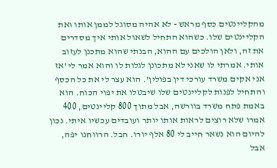מהקליינטים כסף מראש - לא אהיה מסוגל לממן אותו ואת הקליינטים שלו. כשהוא התחיל לשאול אותי איך מסדרים את זה, ולאן הולכים עם ההוא, הבנתי שהוא מתכנן לעזוב אותי. אמרתי לו שאני לא מתכונן לגלות לו והוא אמר לי 'אז אני אקים משרד עורכי דין בפולין'. הוא עצר לי את כל הכסף והתחיל לפנות לקליינטים שלו שיבטלו את יפוי הכוח. הוא באמת פתח משרד בוורשה, אבל מתוך 800 קליינטים, 400 אמרו שלא רוצים לראות אותו יותר ועובדים עכשיו איתי. נכון להיום הוא נשאר חייב לי 80 אלף יורו. חבל. הרווחנו יפה, אבל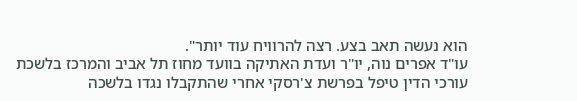הוא נעשה תאב בצע. רצה להרוויח עוד יותר".
עו"ד אפרים נוה, יו"ר ועדת האתיקה בוועד מחוז תל אביב והמרכז בלשכת עורכי הדין טיפל בפרשת צ'רסקי אחרי שהתקבלו נגדו בלשכה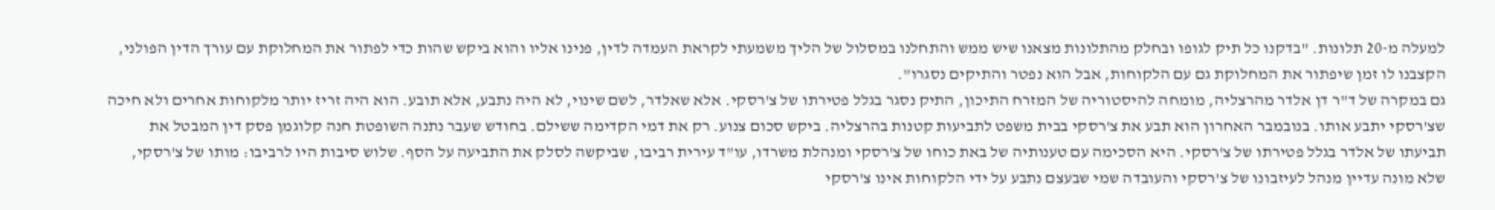למעלה מ-20 תלונות. "בדקנו כל תיק לגופו ובחלק מהתלונות מצאנו שיש ממש והתחלנו במסלול של הליך משמעתי לקראת העמדה לדין, פנינו אליו והוא ביקש שהות כדי לפתור את המחלוקת עם עורך הדין הפולני, הקצבנו לו זמן שיפתור את המחלוקת גם עם הלקוחות, אבל הוא נפטר והתיקים נסגרו".
גם במקרה של ד"ר דן אלדר מהרצליה, מומחה להיסטוריה של המזרח התיכון, התיק נסגר בגלל פטירתו של צ'רסקי. אלא שאלדר, לשם שינוי, לא היה נתבע, אלא תובע. הוא היה זריז יותר מלקוחות אחרים ולא חיכה שצ'רסקי יתבע אותו. בנובמבר האחרון הוא תבע את צ'רסקי בבית משפט לתביעות קטנות בהרצליה. ביקש סכום צנוע. רק את דמי הקדימה ששילם. בחודש שעבר נתנה השופטת חנה קלוגמן פסק דין המבטל את תביעתו של אלדר בגלל פטירתו של צ'רסקי. היא הסכימה עם טענותיה של באת כוחו של צ'רסקי ומנהלת משרדו, עו"ד עירית רביבו, שביקשה לסלק את התביעה על הסף. שלוש סיבות היו לרביבו: מותו של צ'רסקי, שלא מונה עדיין מנהל לעיזבונו של צ'רסקי והעובדה שמי שבעצם נתבע על ידי הלקוחות אינו צ'רסקי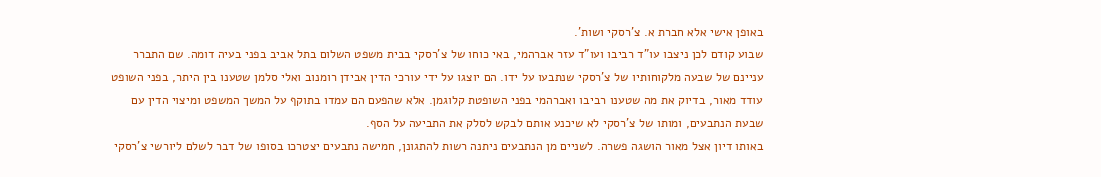באופן אישי אלא חברת א. צ'רסקי ושות'.
שבוע קודם לכן ניצבו עו"ד רביבו ועו"ד עזר אברהמי, באי כוחו של צ'רסקי בבית משפט השלום בתל אביב בפני בעיה דומה. שם התברר עניינם של שבעה מלקוחותיו של צ'רסקי שנתבעו על ידו. הם יוצגו על ידי עורכי הדין אבידן רומנוב ואלי סלמן שטענו בין היתר, בפני השופט עודד מאור, בדיוק את מה שטענו רביבו ואברהמי בפני השופטת קלוגמן. אלא שהפעם הם עמדו בתוקף על המשך המשפט ומיצוי הדין עם שבעת הנתבעים, ומותו של צ'רסקי לא שיכנע אותם לבקש לסלק את התביעה על הסף.
באותו דיון אצל מאור הושגה פשרה. לשניים מן הנתבעים ניתנה רשות להתגונן, חמישה נתבעים יצטרכו בסופו של דבר לשלם ליורשי צ'רסקי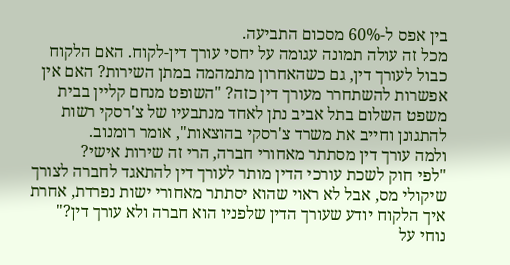בין אפס ל-60% מסכום התביעה.
מכל זה עולה תמונה עגומה על יחסי עורך דין-לקוח. האם הלקוח כבול לעורך דין, גם כשהאחרון מתמהמה במתן השירות? האם אין אפשרות להשתחרר מעורך דין כזה? "השופט מנחם קליין בבית משפט השלום בתל אביב נתן לאחד מנתבעיו של צ'רסקי רשות להתגונן וחייב את משרד צ'רסקי בהוצאות", אומר רומנוב.
ולמה עורך דין מסתתר מאחורי חברה, הרי זה שירות אישי?
"לפי חוק לשכת עורכי הדין מותר לעורך דין להתאגד לחברה לצורך שיקולי מס, אבל לא ראוי שהוא יסתתר מאחורי ישות נפרדת, אחרת איך הלקוח יודע שעורך הדין שלפניו הוא חברה ולא עורך דין?"
נוחי על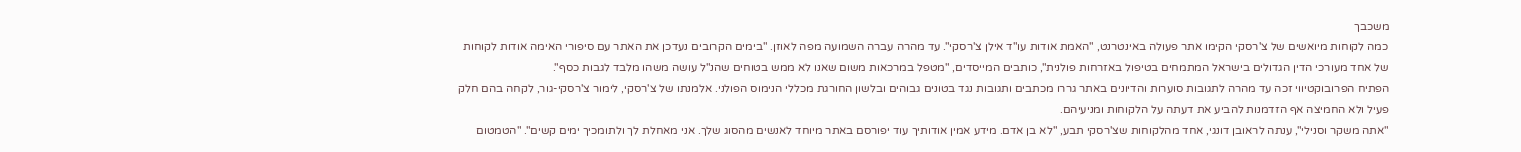משכבך
כמה לקוחות מיואשים של צ'רסקי הקימו אתר פעולה באינטרנט, "האמת אודות עו"ד אילן צ'רסקי". עד מהרה עברה השמועה מפה לאוזן. "בימים הקרובים נעדכן את האתר עם סיפורי האימה אודות לקוחות של אחד מעורכי הדין הגדולים בישראל המתמחים בטיפול באזרחות פולנית", כותבים המייסדים, "מטפל במרכאות משום שאנו לא ממש בטוחים שהנ"ל עושה משהו מלבד לגבות כסף".
הפתיח הפרובוקטיווי זכה עד מהרה לתגובות סוערות והדיונים באתר גררו מכתבים ותגובות נגד בטונים גבוהים ובלשון החורגת מכללי הנימוס הפולני. אלמנתו של צ'רסקי, לימור צ'רסקי-גור, לקחה בהם חלק פעיל ולא החמיצה אף הזדמנות להביע את דעתה על הלקוחות ומניעיהם.
"אתה משקר וסנילי", ענתה לראובן דונגי, אחד מהלקוחות שצ'רסקי תבע, "לא בן אדם. מידע אמין אודותיך עוד יפורסם באתר מיוחד לאנשים מהסוג שלך. אני מאחלת לך ולתומכיך ימים קשים". "הטמטום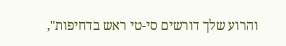והרוע שלך דורשים סי-טי ראש בדחיפות",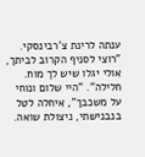ענתה לרינת צ'רבינסקי. "רוצי לסניף הקרוב לביתך, אולי יגלו שיש לך מוח. חלילה". "היי שלום ונוחי על משכבך", איחלה לטל בנבנישתי, ניצולת שואה.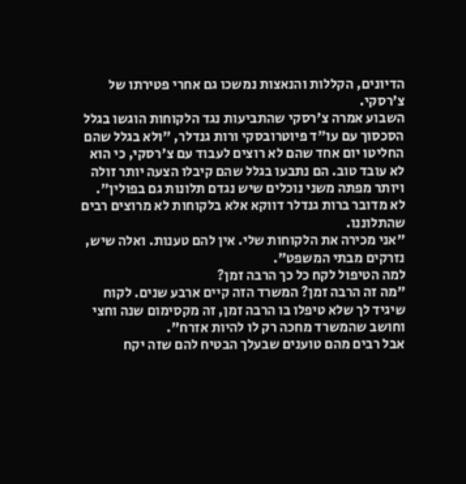הדיונים, הקללות והנאצות נמשכו גם אחרי פטירתו של צ'רסקי.
השבוע אמרה צ'רסקי שהתביעות נגד הלקוחות הוגשו בגלל הסכסוך עם עו"ד פיוטרובסקי ורות גנדלר, "ולא בגלל שהם החליטו יום אחד שהם לא רוצים לעבוד עם צ'רסקי, כי הוא לא עובד טוב. הם נתבעו בגלל שהם קיבלו הצעה יותר זולה ויותר מפתה משני נוכלים שיש נגדם תלונות גם בפולין".
לא מדובר ברות גנדלר דווקא אלא בלקוחות לא מרוצים רבים שהתלוננו.
"אני מכירה את הלקוחות שלי. אין להם טענות. ואלה שיש, נזרקים מבתי המשפט".
למה הטיפול לקח כל כך הרבה זמן?
"מה זה הרבה זמן? המשרד הזה קיים ארבע שנים. לקוח שיגיד לך שלא טיפלו בו הרבה זמן, זה מקסימום שנה וחצי וחושב שהמשרד מחכה רק לו להיות אזרח".
אבל רבים מהם טוענים שבעלך הבטיח להם שזה יקח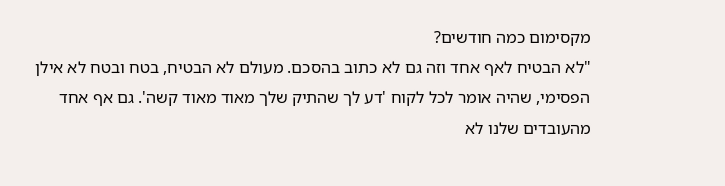מקסימום כמה חודשים?
"לא הבטיח לאף אחד וזה גם לא כתוב בהסכם. מעולם לא הבטיח, בטח ובטח לא אילן הפסימי, שהיה אומר לכל לקוח 'דע לך שהתיק שלך מאוד מאוד קשה'. גם אף אחד מהעובדים שלנו לא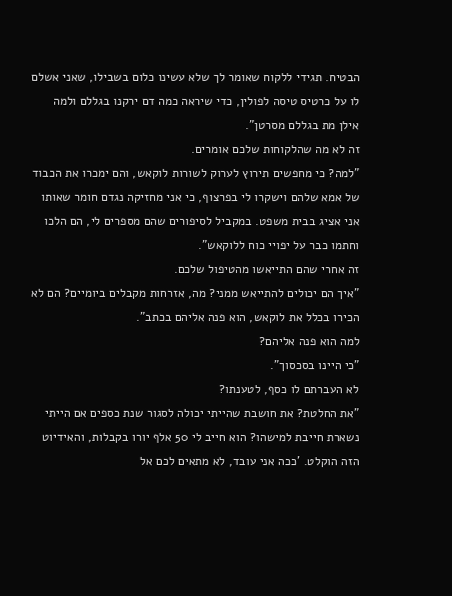הבטיח. תגידי ללקוח שאומר לך שלא עשינו כלום בשבילו, שאני אשלם לו על כרטיס טיסה לפולין, כדי שיראה כמה דם ירקנו בגללם ולמה אילן מת בגללם מסרטן".
זה לא מה שהלקוחות שלכם אומרים.
"למה? כי מחפשים תירוץ לערוק לשורות לוקאש, והם ימכרו את הכבוד של אמא שלהם וישקרו לי בפרצוף, כי אני מחזיקה נגדם חומר שאותו אני אציג בבית משפט. במקביל לסיפורים שהם מספרים לי, הם הלכו וחתמו כבר על יפויי כוח ללוקאש".
זה אחרי שהם התייאשו מהטיפול שלכם.
"איך הם יכולים להתייאש ממני? מה, אזרחות מקבלים ביומיים? הם לא הכירו בכלל את לוקאש, הוא פנה אליהם בכתב".
למה הוא פנה אליהם?
"כי היינו בסכסוך".
לא העברתם לו כסף, לטענתו?
"את החלטת? את חושבת שהייתי יכולה לסגור שנת כספים אם הייתי נשארת חייבת למישהו? הוא חייב לי 50 אלף יורו בקבלות, והאידיוט הזה הוקלט. 'ככה אני עובד, לא מתאים לכם אל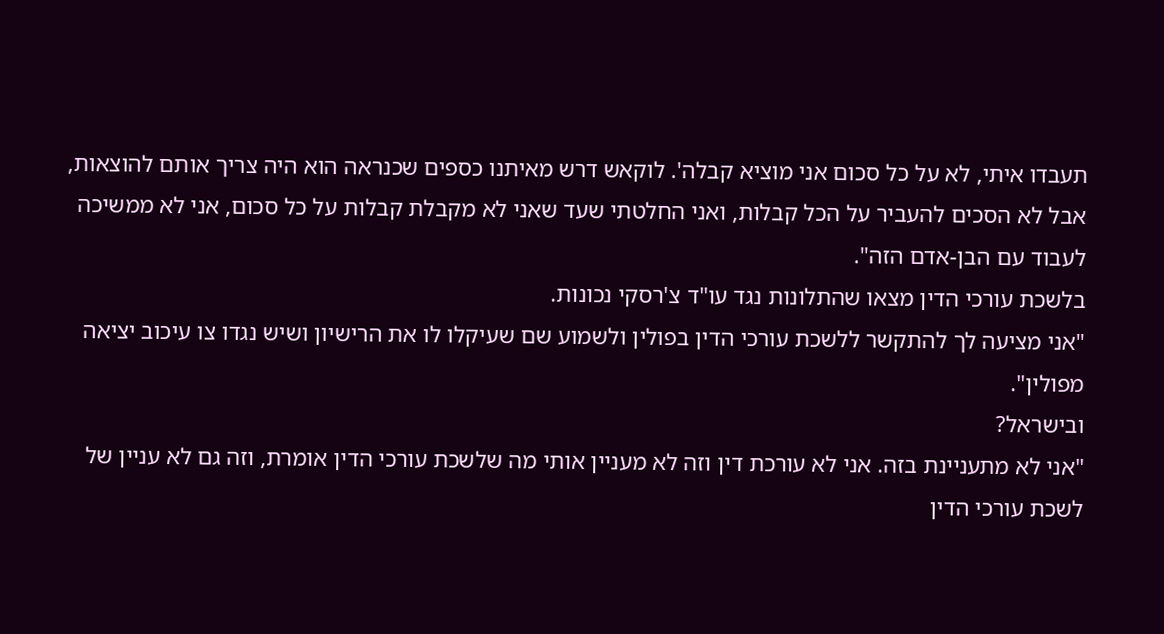תעבדו איתי, לא על כל סכום אני מוציא קבלה'. לוקאש דרש מאיתנו כספים שכנראה הוא היה צריך אותם להוצאות, אבל לא הסכים להעביר על הכל קבלות, ואני החלטתי שעד שאני לא מקבלת קבלות על כל סכום, אני לא ממשיכה לעבוד עם הבן-אדם הזה".
בלשכת עורכי הדין מצאו שהתלונות נגד עו"ד צ'רסקי נכונות.
"אני מציעה לך להתקשר ללשכת עורכי הדין בפולין ולשמוע שם שעיקלו לו את הרישיון ושיש נגדו צו עיכוב יציאה מפולין".
ובישראל?
"אני לא מתעניינת בזה. אני לא עורכת דין וזה לא מעניין אותי מה שלשכת עורכי הדין אומרת, וזה גם לא עניין של לשכת עורכי הדין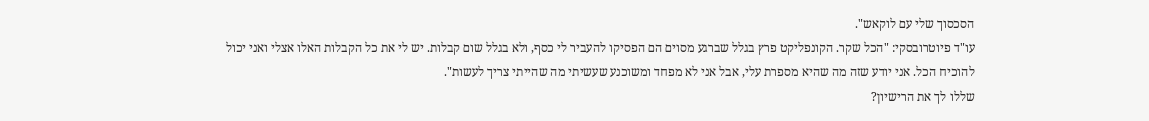הסכסוך שלי עם לוקאש".
עו"ד פיוטרובסקי: "הכל שקר. הקונפליקט פרץ בגלל שברגע מסוים הם הפסיקו להעביר לי כסף, ולא בגלל שום קבלות. יש לי את כל הקבלות האלו אצלי ואני יכול להוכיח הכל. אני יודע שזה מה שהיא מספרת עלי, אבל אני לא מפחד ומשוכנע שעשיתי מה שהייתי צריך לעשות".
שללו לך את הרישיון?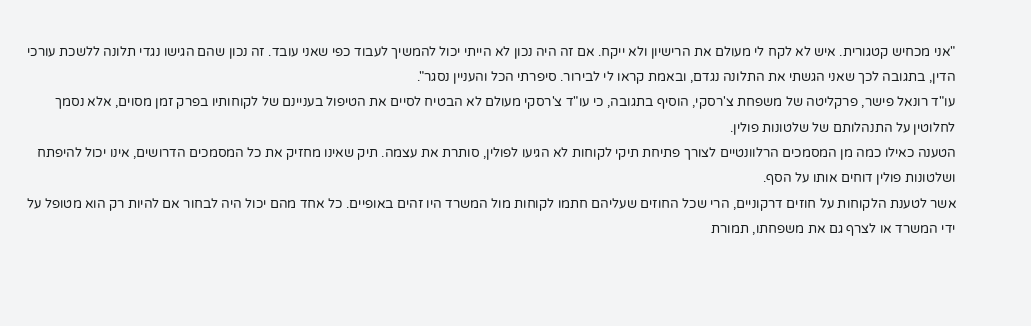"אני מכחיש קטגורית. איש לא לקח לי מעולם את הרישיון ולא ייקח. אם זה היה נכון לא הייתי יכול להמשיך לעבוד כפי שאני עובד. זה נכון שהם הגישו נגדי תלונה ללשכת עורכי הדין, בתגובה לכך שאני הגשתי את התלונה נגדם, ובאמת קראו לי לבירור. סיפרתי הכל והעניין נסגר".
עו"ד רונאל פישר, פרקליטה של משפחת צ'רסקי, הוסיף בתגובה, כי עו"ד צ'רסקי מעולם לא הבטיח לסיים את הטיפול בעניינם של לקוחותיו בפרק זמן מסוים, אלא נסמך לחלוטין על התנהלותם של שלטונות פולין.
הטענה כאילו כמה מן המסמכים הרלוונטיים לצורך פתיחת תיקי לקוחות לא הגיעו לפולין, סותרת את עצמה. תיק שאינו מחזיק את כל המסמכים הדרושים, אינו יכול להיפתח ושלטונות פולין דוחים אותו על הסף.
אשר לטענת הלקוחות על חוזים דרקוניים, הרי שכל החוזים שעליהם חתמו לקוחות מול המשרד היו זהים באופיים. כל אחד מהם יכול היה לבחור אם להיות רק הוא מטופל על ידי המשרד או לצרף גם את משפחתו, תמורת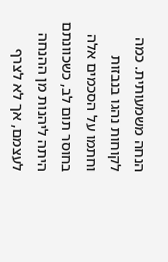הנחה משמעותית. כמה לקוחות נהגו בנבזות וחתמו על הסכמים אלה בחוסר תום לב, כשכוונתם היתה ליהנות מן ההנחה לעצמם, אך לא לצרף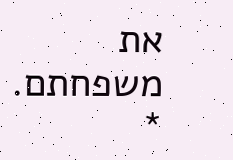את משפחתם. *